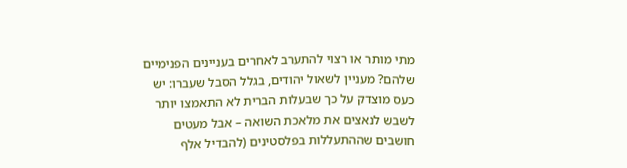מתי מותר או רצוי להתערב לאחרים בעניינים הפנימיים שלהם? מעניין לשאול יהודים, בגלל הסבל שעברו: יש כעס מוצדק על כך שבעלות הברית לא התאמצו יותר לשבש לנאצים את מלאכת השואה – אבל מעטים חושבים שההתעללות בפלסטינים (להבדיל אלף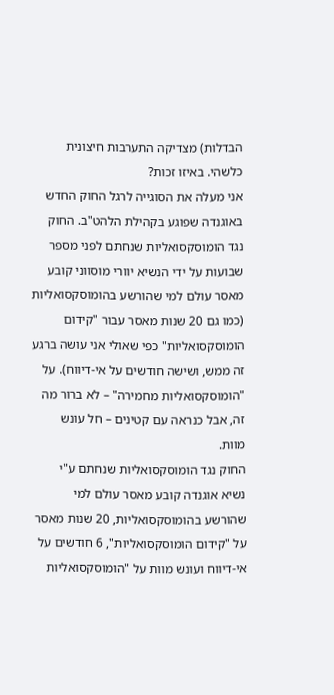הבדלות) מצדיקה התערבות חיצונית כלשהי. באיזו זכות?
אני מעלה את הסוגייה לרגל החוק החדש באוגנדה שפוגע בקהילת הלהט"ב. החוק נגד הומוסקסואליות שנחתם לפני מספר שבועות על ידי הנשיא יוורי מוסווני קובע מאסר עולם למי שהורשע בהומוסקסואליות (כמו גם 20 שנות מאסר עבור "קידום הומוסקסואליות" כפי שאולי אני עושה ברגע זה ממש, ושישה חודשים על אי-דיווח). על "הומוסקסואליות מחמירה" – לא ברור מה זה, אבל כנראה עם קטינים – חל עונש מוות.
החוק נגד הומוסקסואליות שנחתם ע"י נשיא אוגנדה קובע מאסר עולם למי שהורשע בהומוסקסואליות, 20 שנות מאסר על "קידום הומוסקסואליות", 6 חודשים על אי-דיווח ועונש מוות על "הומוסקסואליות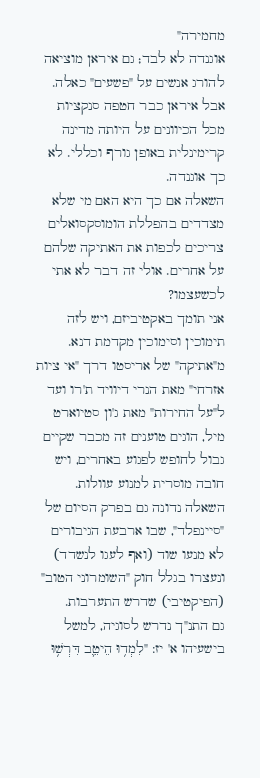מחמירה"
אוגנדה לא לבד; גם איראן מוציאה להורג אנשים על "פשעים" כאלה. אבל איראן כבר חטפה סנקציות מכל הכיוונים על היותה מדינה קרימינלית באופן גורף וכללי. לא כך אוגנדה.
השאלה אם כך היא האם מי שלא מצדדים בהפללת הומוסקסואלים צריכים לכפות את האתיקה שלהם על אחרים. אולי זה דבר לא אתי לכשעצמו?
אני תומך באקטיביזם, ויש לזה תימוכין וסימוכין מקדמת דנא. מ"אתיקה" של אריסטו דרך "אי ציות אזרחי" מאת הנרי דיוויד ת'רו ועד ל"על החירות" מאת ג'ון סטיוארט מיל, הוגים טוענים זה מכבר שקיים גבול לחופש לפגוע באחרים, ויש חובה מוסרית למנוע עוולות.
השאלה נדונה גם בפרק הסיום של "סיינפלד", שבו ארבעת הגיבורים לא מנעו שוד (ואף לעגו לנשדד) ונעצרו בגלל חוק "השומרוני הטוב" (הפיקטיבי) שדרש התערבות.
גם התנ"ך נדרש לסוגיה, למשל בישעיהו א' יז: "לִמְד֥וּ הֵיטֵ֛ב דִּרְשׁ֥וּ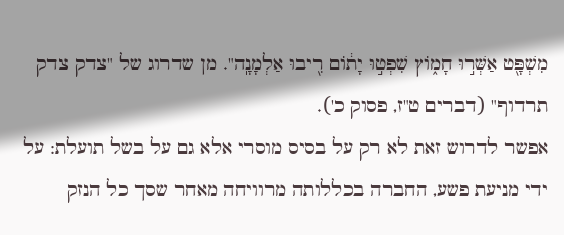מִשְׁפָּ֖ט אַשְּׁר֣וּ חָמ֑וֹץ שִׁפְט֣וּ יָת֔וֹם רִ֖יבוּ אַלְמָנָֽה". מן שדרוג של "צדק צדק תרדוף" (דברים ט"ז, פסוק כ').
אפשר לדרוש זאת לא רק על בסיס מוסרי אלא גם על בשל תועלת: על ידי מניעת פשע, החברה בכללותה מרוויחה מאחר שסך כל הנזק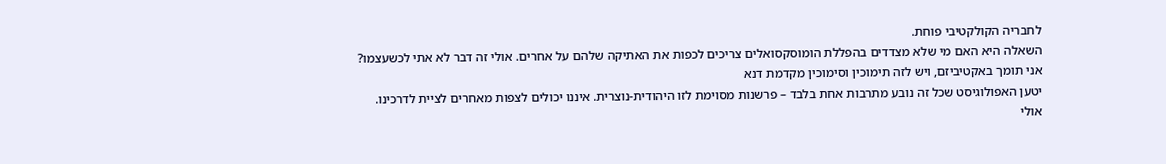לחבריה הקולקטיבי פוחת.
השאלה היא האם מי שלא מצדדים בהפללת הומוסקסואלים צריכים לכפות את האתיקה שלהם על אחרים. אולי זה דבר לא אתי לכשעצמו? אני תומך באקטיביזם, ויש לזה תימוכין וסימוכין מקדמת דנא
יטען האפולוגיסט שכל זה נובע מתרבות אחת בלבד – פרשנות מסוימת לזו היהודית-נוצרית. איננו יכולים לצפות מאחרים לציית לדרכינו. אולי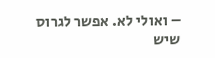– ואולי לא. אפשר לגרוס שיש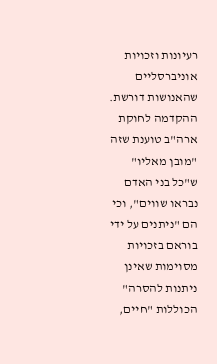רעיונות וזכויות אוניברסליים שהאנושות דורשת.
ההקדמה לחוקת ארה"ב טוענת שזה "מובן מאליו" ש"כל בני האדם נבראו שווים", וכי הם "ניתנים על ידי בוראם בזכויות מסוימות שאינן ניתנות להסרה" הכוללות "חיים,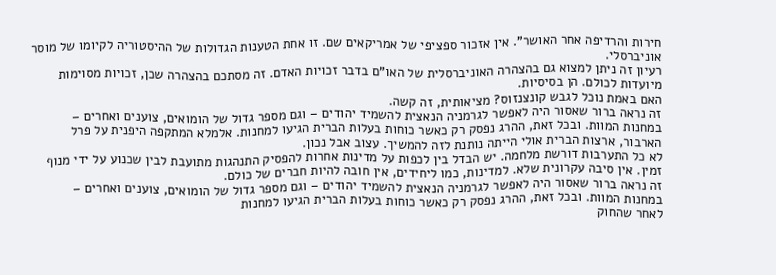חירות והרדיפה אחר האושר". אין אזכור ספציפי של אמריקאים שם. זו אחת הטענות הגדולות של ההיסטוריה לקיומו של מוסר אוניברסלי.
רעיון זה ניתן למצוא גם בהצהרה האוניברסלית של האו"ם בדבר זכויות האדם. זה מסתכם בהצהרה שכן, זכויות מסוימות מיועדות לכולם. הן בסיסיות.
האם באמת נוכל לגבש קונצנזוס? מציאותית, זה קשה.
זה נראה ברור שאסור היה לאפשר לגרמניה הנאצית להשמיד יהודים – וגם מספר גדול של הומואים, צוענים ואחרים – במחנות המוות. ובכל זאת, ההרג נפסק רק כאשר כוחות בעלות הברית הגיעו למחנות. אלמלא המתקפה היפנית על פרל הארבור, ארצות הברית אולי הייתה נותנת לזה להמשיך. עצוב אבל נכון.
לא כל התערבות דורשת מלחמה. יש הבדל בין לכפות על מדינות אחרות להפסיק התנהגות מתועבת לבין שכנוע על ידי מנוף זמין. אין סיבה עקרונית שלא. למדינות, כמו ליחידים, אין חובה להיות חברים של כולם.
זה נראה ברור שאסור היה לאפשר לגרמניה הנאצית להשמיד יהודים – וגם מספר גדול של הומואים, צוענים ואחרים – במחנות המוות. ובכל זאת, ההרג נפסק רק כאשר כוחות בעלות הברית הגיעו למחנות
לאחר שהחוק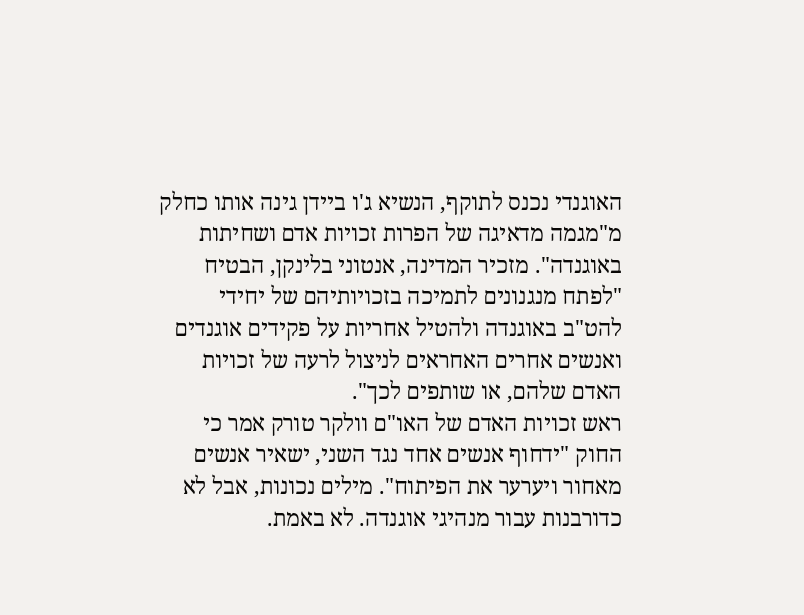האוגנדי נכנס לתוקף, הנשיא ג'ו ביידן גינה אותו כחלק מ"מגמה מדאיגה של הפרות זכויות אדם ושחיתות באוגנדה". מזכיר המדינה, אנטוני בלינקן, הבטיח "לפתח מנגנונים לתמיכה בזכויותיהם של יחידי להט"ב באוגנדה ולהטיל אחריות על פקידים אוגנדים ואנשים אחרים האחראים לניצול לרעה של זכויות האדם שלהם, או שותפים לכך".
ראש זכויות האדם של האו"ם וולקר טורק אמר כי החוק "ידחוף אנשים אחד נגד השני, ישאיר אנשים מאחור ויערער את הפיתוח". מילים נכונות, אבל לא כדורבנות עבור מנהיגי אוגנדה. לא באמת.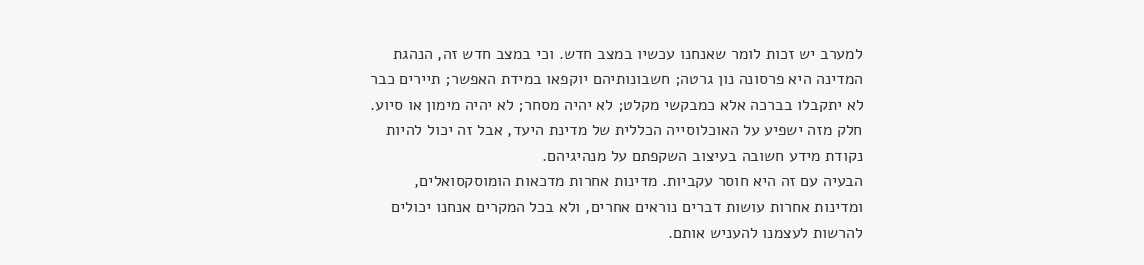למערב יש זכות לומר שאנחנו עכשיו במצב חדש. וכי במצב חדש זה, הנהגת המדינה היא פרסונה נון גרטה; חשבונותיהם יוקפאו במידת האפשר; תיירים כבר לא יתקבלו בברכה אלא כמבקשי מקלט; לא יהיה מסחר; לא יהיה מימון או סיוע.
חלק מזה ישפיע על האוכלוסייה הכללית של מדינת היעד, אבל זה יכול להיות נקודת מידע חשובה בעיצוב השקפתם על מנהיגיהם.
הבעיה עם זה היא חוסר עקביות. מדינות אחרות מדכאות הומוסקסואלים, ומדינות אחרות עושות דברים נוראים אחרים, ולא בכל המקרים אנחנו יכולים להרשות לעצמנו להעניש אותם.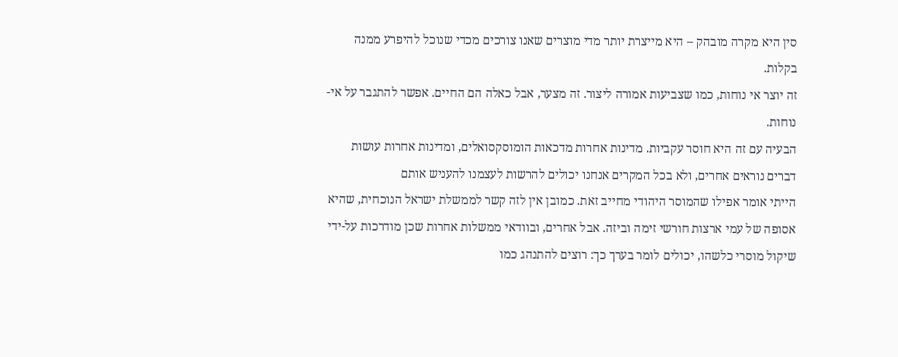סין היא מקרה מובהק – היא מייצרת יותר מדי מוצרים שאנו צורכים מכדי שנוכל להיפרע ממנה בקלות.
זה יוצר אי נוחות, כמו שצביעות אמורה ליצור. זה מצער, אבל כאלה הם החיים. אפשר להתגבר על אי-נוחות.
הבעיה עם זה היא חוסר עקביות. מדינות אחרות מדכאות הומוסקסואלים, ומדינות אחרות עושות דברים נוראים אחרים, ולא בכל המקרים אנחנו יכולים להרשות לעצמנו להעניש אותם
הייתי אומר אפילו שהמוסר היהודי מחייב זאת. כמובן אין לזה קשר לממשלת ישראל הנוכחית, שהיא אסופה של עמי ארצות חורשי זימה וביזה. אבל אחרים, ובוודאי ממשלות אחרות שכן מודרכות על-ידי שיקול מוסרי כלשהו, יכולים לומר בערך כך: רוצים להתנהג כמו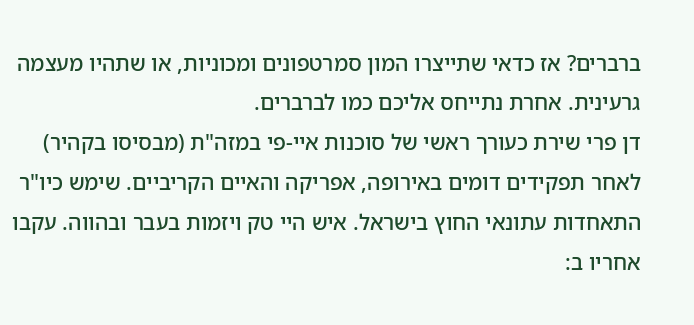ברברים? אז כדאי שתייצרו המון סמרטפונים ומכוניות, או שתהיו מעצמה גרעינית. אחרת נתייחס אליכם כמו לברברים.
דן פרי שירת כעורך ראשי של סוכנות איי-פי במזה"ת (מבסיסו בקהיר) לאחר תפקידים דומים באירופה, אפריקה והאיים הקריביים. שימש כיו"ר התאחדות עתונאי החוץ בישראל. איש היי טק ויזמות בעבר ובהווה. עקבו אחריו ב: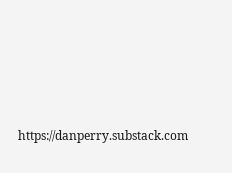https://danperry.substack.com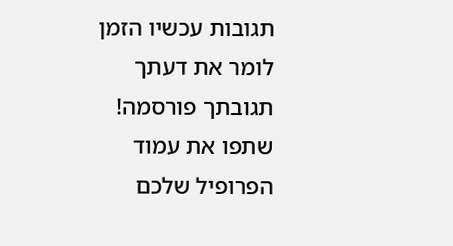תגובות עכשיו הזמן לומר את דעתך
תגובתך פורסמה! שתפו את עמוד הפרופיל שלכם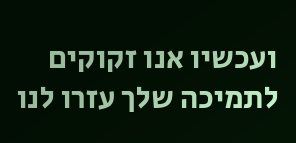ועכשיו אנו זקוקים לתמיכה שלך עזרו לנו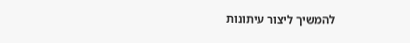להמשיך ליצור עיתונות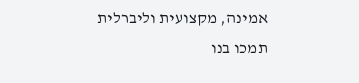אמינה, מקצועית וליברלית
תמכו בנו